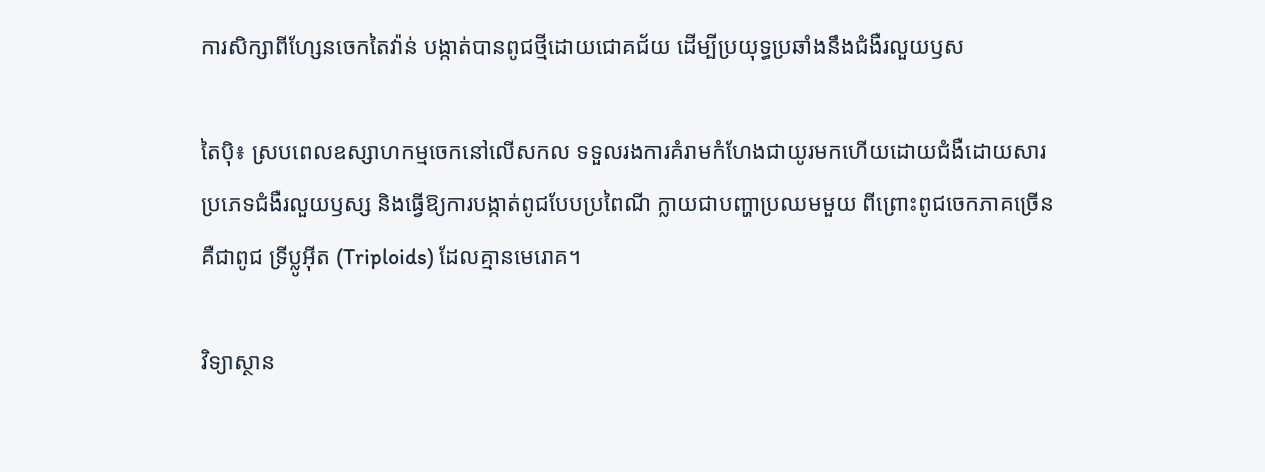ការសិក្សាពីហ្សែនចេកតៃវ៉ាន់ បង្កាត់បានពូជថ្មីដោយជោគជ័យ ដើម្បីប្រយុទ្ធប្រឆាំងនឹងជំងឺរលួយឫស

តៃប៉ិ៖ ស្របពេលឧស្សាហកម្មចេកនៅលើសកល ទទួលរងការគំរាមកំហែងជាយូរមកហើយដោយជំងឺដោយសារប្រភេទជំងឺរលួយឫស្ស និងធ្វើឱ្យការបង្កាត់ពូជបែបប្រពៃណី ក្លាយជាបញ្ហាប្រឈមមួយ ពីព្រោះពូជចេកភាគច្រើន គឺជាពូជ ទ្រីប្លូអ៊ីត (Triploids) ដែលគ្មានមេរោគ។

វិទ្យាស្ថាន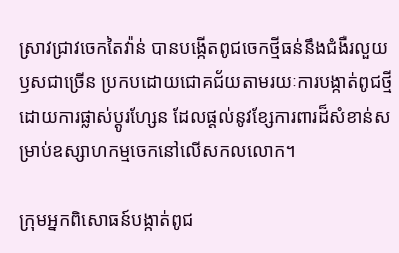ស្រាវជ្រាវចេកតៃវ៉ាន់ បានបង្កើតពូជចេកថ្មីធន់នឹងជំងឺរលួយឫសជាច្រើន ប្រកបដោយជោគជ័យតាមរយៈការបង្កាត់ពូជថ្មី ដោយការផ្លាស់ប្តូរហ្សែន ដែលផ្តល់នូវខ្សែការពារដ៏សំខាន់សម្រាប់ឧស្សាហកម្មចេកនៅលើសកលលោក។

ក្រុមអ្នកពិសោធន៍បង្កាត់ពូជ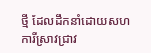ថ្មី ដែលដឹកនាំដោយសហការីស្រាវជ្រាវ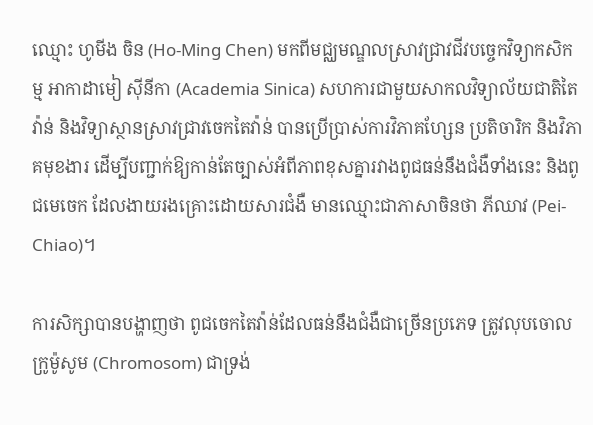ឈ្មោះ ហូមីង ចិន (Ho-Ming Chen) មកពីមជ្ឈមណ្ឌលស្រាវជ្រាវជីវបច្ចេកវិទ្យាកសិកម្ម អាកាដាមៀ ស៊ីនីកា (Academia Sinica) សហការជាមួយសាកលវិទ្យាល័យជាតិតៃវ៉ាន់ និងវិទ្យាស្ថានស្រាវជ្រាវចេកតៃវ៉ាន់ បានប្រើប្រាស់ការវិភាគហ្សែន ប្រតិចារិក និងវិភាគមុខងារ ដើម្បីបញ្ជាក់ឱ្យកាន់តែច្បាស់អំពីភាពខុសគ្នារវាងពូជធន់នឹងជំងឺទាំងនេះ និងពូជមេចេក ដែលងាយរងគ្រោះដោយសារជំងឺ មានឈ្មោះជាភាសាចិនថា ភីឈាវ (Pei-Chiao)។

ការសិក្សាបានបង្ហាញថា ពូជចេកតៃវ៉ាន់ដែលធន់នឹងជំងឺជាច្រើនប្រភេទ ត្រូវលុបចោល ក្រូម៉ូសូម (Chromosom) ជាទ្រង់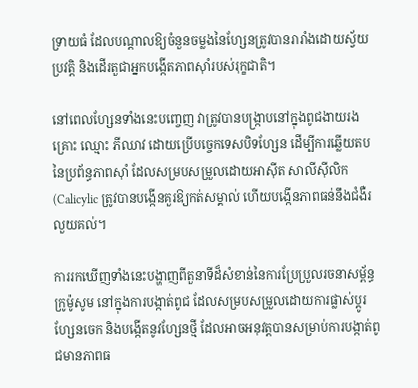ទ្រាយធំ ដែលបណ្តាលឱ្យចំនួនចម្លងនៃហ្សែនត្រូវបានរារាំងដោយស្វ័យប្រវត្តិ និងដើរតួជាអ្នកបង្កើតភាពស៊ាំរបស់រុក្ខជាតិ។

នៅពេលហ្សែនទាំងនេះបញ្ចេញ វាត្រូវបានបង្ក្រាបនៅក្នុងពូជងាយរងគ្រោះ ឈ្មោះ ភីឈាវ ដោយប្រើបច្ចេកទេសបិទហ្សែន ដើម្បីការឆ្លើយតបនៃប្រព័ន្ធភាពស៊ាំ ដែលសម្របសម្រួលដោយអាស៊ីត សាលីស៊ីលិក (Calicylic ត្រូវបានបង្កើនគួរឱ្យកត់សម្គាល់ ហើយបង្កើនភាពធន់នឹងជំងឺរលួយគល់។

ការរកឃើញទាំងនេះបង្ហាញពីតួនាទីដ៏សំខាន់នៃការប្រែប្រួលរចនាសម្ព័ន្ធ ក្រូម៉ូសូម នៅក្នុងការបង្កាត់ពូជ ដែលសម្របសម្រួលដោយការផ្លាស់ប្តូរហ្សែនចេក និងបង្កើតនូវហ្សែនថ្មី ដែលអាចអនុវត្តបានសម្រាប់ការបង្កាត់ពូជមានភាពធ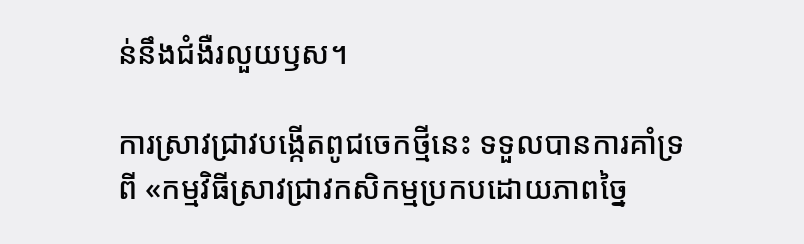ន់នឹងជំងឺរលួយឫស។

ការស្រាវជ្រាវបង្កើតពូជចេកថ្មីនេះ ទទួលបានការគាំទ្រពី «កម្មវិធីស្រាវជ្រាវកសិកម្មប្រកបដោយភាពច្នៃ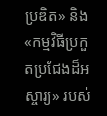ប្រឌិត» និង «កម្មវិធីប្រកួតប្រជែងដ៏អស្ចារ្យ» របស់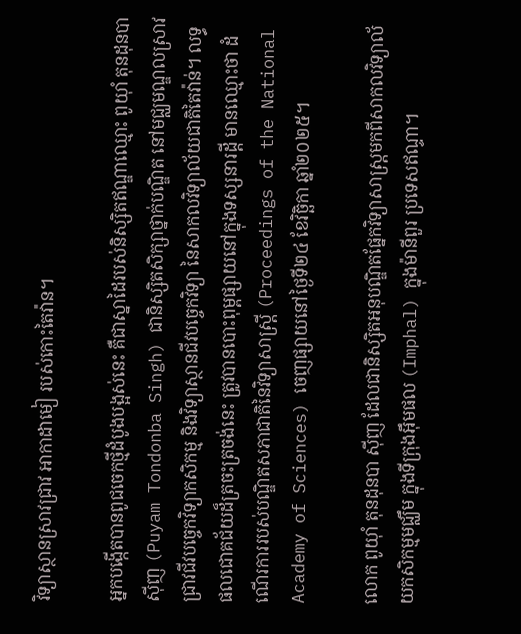វិទ្យាស្ថានស្រាវជ្រាវ អាកាដាមៀ របស់កោះតៃវ៉ាន។

អ្នកបង្កើតបានពូជចេកថ្មីដំបូងបង្អស់នេះ គឺជាស្នាដៃរបស់និស្សិតឥណ្ឌាឈ្មោះ ពូយ៉ាំ តុនដុនបា ស៊ីញ (Puyam Tondonba Singh) ជានិស្សិតសិក្សាថ្នាក់បណ្ឌិត នៅមជ្ឈមណ្ឌលស្រាវជ្រាវជីវបច្ចេកវិទ្យាកសិកម្ម និងវិទ្យាស្ថានជីវបច្ចេកវិទ្យា នៃសាកលវិទ្យាល័យជាតិតៃវ៉ាន់។ លទ្ធផលជោគជ័យដ៏ត្រចះត្រចង់នេះ ត្រូវបានបោះពុម្ពផ្សាយនៅក្នុងទស្សនារដ្តី មានឈ្មោះថា ដំណើរការរបស់បណ្ឌិតសភាជាតិនៃវិទ្យាសាស្ត្រី (Proceedings of the National Academy of Sciences) ចេញផ្សាយនៅថ្ងៃទី២៤ ខែវិច្ឆិកា ឆ្នាំ២០២៥។

លោក ពូយ៉ាំ តុនដុនបា ស៊ីញ ដែលជានិស្សិតអនុបណ្ឌិតផ្នែកវិទ្យាសាស្ត្រមកពីសាកលវិទ្យាល័យកសិកម្មមជ្ឈឹម ក្នុងទីក្រុងអ៊ឹមផល (Imphal) ក្នុងម៉ានីពួរ ប្រទេសឥណ្ទា។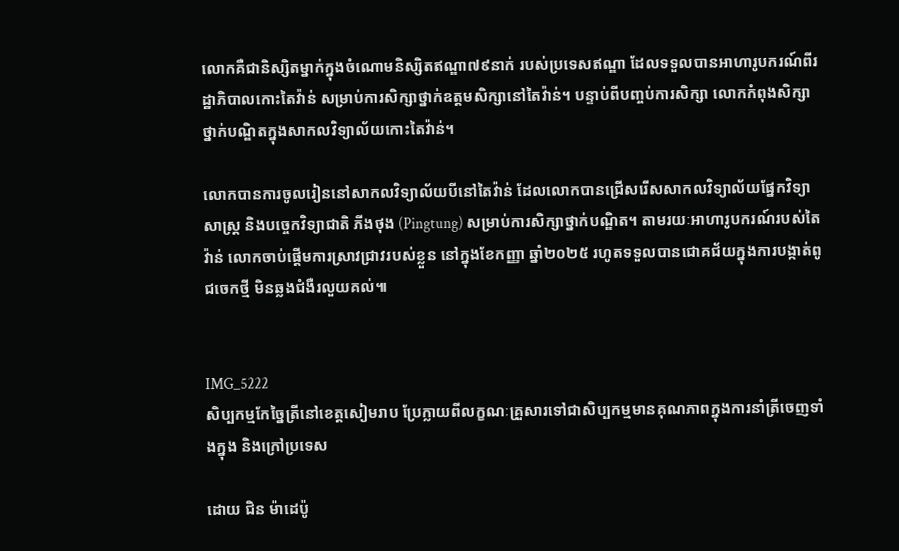លោកគឺជានិស្សិតម្នាក់ក្នុងចំណោមនិស្សិតឥណ្ឌា៧៩នាក់ របស់ប្រទេសឥណ្ឌា ដែលទទួលបានអាហារូបករណ៍ពីរដ្ឋាភិបាលកោះតៃវ៉ាន់ សម្រាប់ការសិក្សាថ្នាក់ឧត្តមសិក្សានៅតៃវ៉ាន់។ បន្ទាប់ពីបញ្ចប់ការសិក្សា លោកកំពុងសិក្សាថ្នាក់បណ្ឌិតក្នុងសាកលវិទ្យាល័យកោះតៃវ៉ាន់។

លោកបានការចូលរៀននៅសាកលវិទ្យាល័យបីនៅតៃវ៉ាន់ ដែលលោកបានជ្រើសរើសសាកលវិទ្យាល័យផ្នែកវិទ្យាសាស្ត្រ និងបច្ចេកវិទ្យាជាតិ ភីងថុង (Pingtung) សម្រាប់ការសិក្សាថ្នាក់បណ្ឌិត។ តាមរយៈអាហារូបករណ៍របស់តៃវ៉ាន់ លោកចាប់ផ្តើមការស្រាវជ្រាវរបស់ខ្លួន នៅក្នុងខែកញ្ញា ឆ្នាំ២០២៥ រហូតទទួលបានជោគជ័យក្នុងការបង្កាត់ពូជចេកថ្មី មិនឆ្លងជំងឺរលួយគល់៕


IMG_5222
សិប្បកម្មកែច្នៃត្រីនៅខេត្តសៀមរាប ប្រែក្លាយពីលក្ខណៈគ្រួសារទៅជាសិប្បកម្មមានគុណភាពក្នុងការនាំត្រីចេញទាំងក្នុង និងក្រៅប្រទេស

ដោយ ជិន ម៉ាដេប៉ូ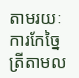តាមរយៈការកែច្នៃត្រីតាមល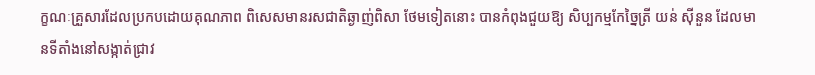ក្ខណៈគ្រួសារដែលប្រកបដោយគុណភាព ពិសេសមានរសជាតិឆ្ងាញ់ពិសា ថែមទៀតនោះ បានកំពុងជួយឱ្យ សិប្បកម្មកែច្នៃត្រី យន់ ស៊ីនួន ដែលមានទីតាំងនៅសង្កាត់ជ្រាវ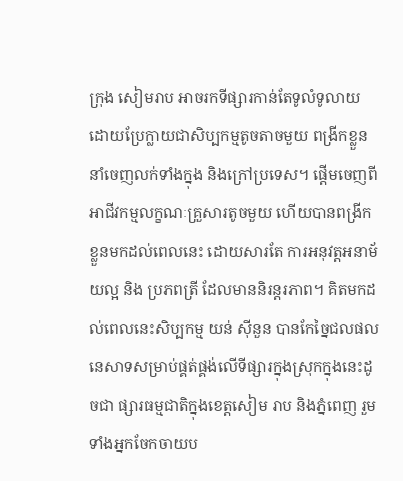ក្រុង សៀមរាប អាចរកទីផ្សារកាន់តែទូលំទូលាយ ដោយប្រែក្លាយជាសិប្បកម្មតូចតាចមួយ ពង្រីកខ្លួននាំចេញលក់ទាំងក្នុង និងក្រៅប្រទេស។ ផ្តើមចេញពីអាជីវកម្មលក្ខណៈគ្រួសារតូចមួយ ហើយបានពង្រីកខ្លួនមកដល់ពេលនេះ ដោយសារតែ ការអនុវត្តអនាម័យល្អ និង ប្រភពត្រី ដែលមាននិរន្តរភាព។ គិតមកដល់ពេលនេះសិប្បកម្ម យន់ ស៊ីនួន បានកែច្នៃជលផលនេសាទសម្រាប់ផ្គត់ផ្គង់លើទីផ្សារក្នុងស្រុកក្នុងនេះដូចជា ផ្សារធម្មជាតិក្នុងខេត្តសៀម រាប និងភ្នំពេញ រួមទាំងអ្នកចែកចាយប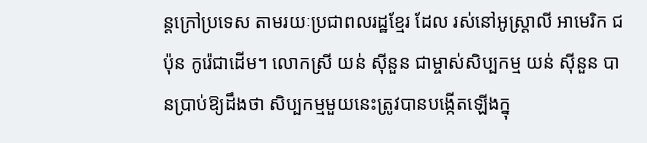ន្តក្រៅប្រទេស តាមរយៈប្រជាពលរដ្ឋខ្មែរ ដែល រស់នៅអូស្ត្រាលី អាមេរិក ជប៉ុន កូរ៉េជាដើម។ លោកស្រី យន់ ស៊ីនួន ជាម្ចាស់សិប្បកម្ម យន់ ស៊ីនួន បានប្រាប់ឱ្យដឹងថា សិប្បកម្មមួយនេះត្រូវបានបង្កើតឡើងក្នុ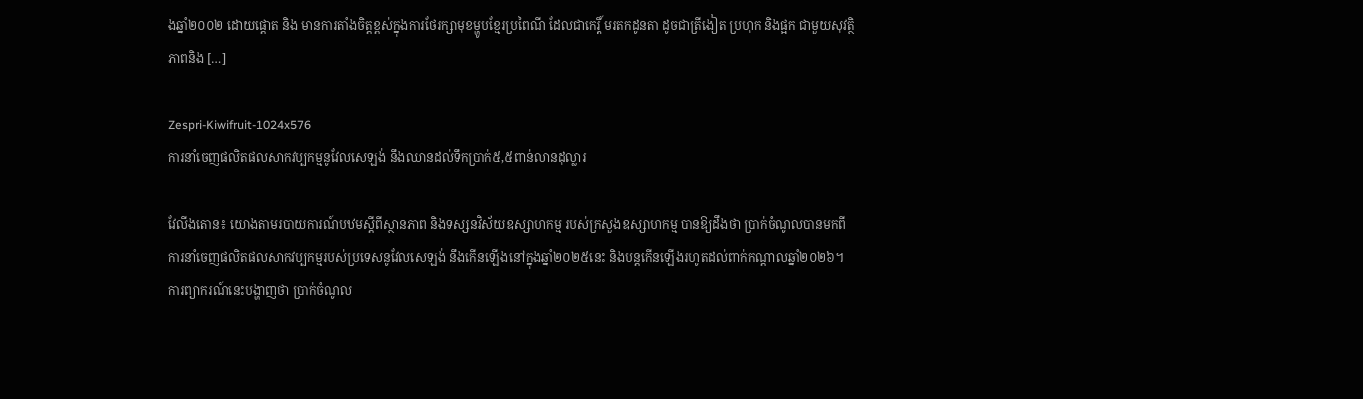ងឆ្នាំ២០០២ ដោយផ្តោត និង មានការតាំងចិត្តខ្ពស់ក្នុងការថែរក្សាមុខម្ហូបខ្មែរប្រពៃណី ដែលជាកេរ្តិ៍ មរតកដូនតា ដូចជាត្រីងៀត ប្រហុក និងផ្អក ជាមួយសុវត្ថិភាពនិង […]

Zespri-Kiwifruit-1024x576
ការនាំចេញផលិតផលសាកវប្បកម្មនូវែលសេឡង់ នឹងឈានដល់ទឹកប្រាក់៥,៥ពាន់លានដុល្លារ

វែលីងតោន៖ យោងតាមរបាយការណ៍បឋមស្តីពីស្ថានភាព និងទស្សនវិស័យឧស្សាហកម្ម របស់ក្រសួងឧស្សាហកម្ម បានឱ្យដឹងថា ប្រាក់ចំណូលបានមកពីការនាំចេញផលិតផលសាកវប្បកម្មរបស់ប្រទេសនូវែលសេឡង់ នឹងកើនឡើងនៅក្នុងឆ្នាំ២០២៥នេះ និងបន្តកើនឡើងរហូតដល់ពាក់កណ្តាលឆ្នាំ២០២៦។ ការព្យាករណ៍នេះបង្ហាញថា ប្រាក់ចំណូល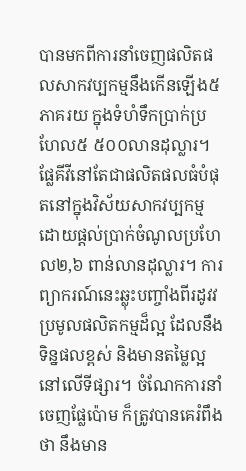បានមកពីការនាំចេញផលិតផលសាកវប្បកម្មនឹងកើនឡើង៥ ភាគរយ ក្នុងទំហំទឹកប្រាក់ប្រហែល៥ ៥០០លានដុល្លារ។ ផ្លែគីវីនៅតែជាផលិតផលធំបំផុតនៅក្នុងវិស័យសាកវប្បកម្ម ដោយផ្តល់ប្រាក់ចំណូលប្រហែល២,៦ ពាន់លានដុល្លារ។ ការព្យាករណ៍នេះឆ្លុះបញ្ចាំងពីរដូវវប្រមូលផលិតកម្មដ៏ល្អ ដែលនឹងទិន្នផលខ្ពស់ និងមានតម្លៃល្អនៅលើទីផ្សារ។ ចំណែកការនាំចេញផ្លែប៉ោម ក៏ត្រូវបានគេរំពឹងថា នឹងមាន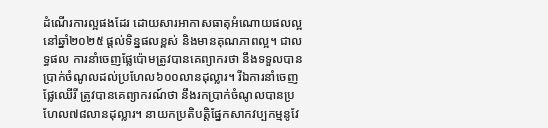ដំណើរការល្អផងដែរ ដោយសារអាកាសធាតុអំណោយផលល្អ នៅឆ្នាំ២០២៥ ផ្តល់ទិន្នផលខ្ពស់ និងមានគុណភាពល្អ។ ជាលទ្ធផល ការនាំចេញផ្លែប៉ោមត្រូវបានគេព្យាករថា នឹងទទួលបានប្រាក់ចំណូលដល់ប្រហែល៦០០លានដុល្លារ។ រីឯការនាំចេញផ្លែឈើរី ត្រូវបានគេព្យាករណ៍ថា នឹងរកប្រាក់ចំណូលបានប្រហែល៧៨លានដុល្លារ។ នាយកប្រតិបត្តិផ្នែកសាកវប្បកម្មនូវែ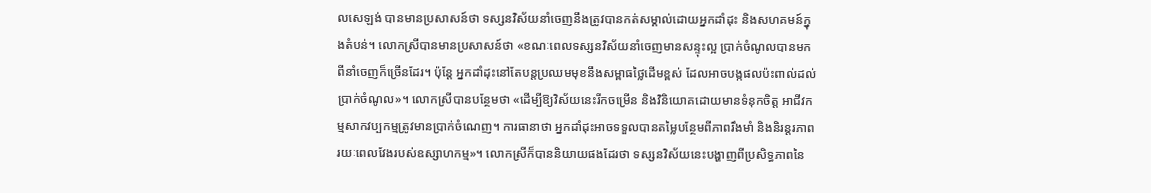លសេឡង់ បានមានប្រសាសន៍ថា ទស្សនវិស័យនាំចេញនឹងត្រូវបានកត់សម្គាល់ដោយអ្នកដាំដុះ និងសហគមន៍ក្នុងតំបន់។ លោកស្រីបានមានប្រសាសន៍ថា «ខណៈពេលទស្សនវិស័យនាំចេញមានសន្ទុះល្អ ប្រាក់ចំណូលបានមកពីនាំចេញក៏ច្រើនដែរ។ ប៉ុន្តែ អ្នកដាំដុះនៅតែបន្តប្រឈមមុខនឹងសម្ពាធថ្លៃដើមខ្ពស់ ដែលអាចបង្កផលប៉ះពាល់ដល់ប្រាក់ចំណូល»។ លោកស្រីបានបន្ថែមថា «ដើម្បីឱ្យវិស័យនេះរីកចម្រើន និងវិនិយោគដោយមានទំនុកចិត្ត អាជីវកម្មសាកវប្បកម្មត្រូវមានប្រាក់ចំណេញ។ ការធានាថា អ្នកដាំដុះអាចទទួលបានតម្លៃបន្ថែមពីភាពរឹងមាំ និងនិរន្តរភាពរយៈពេលវែងរបស់ឧស្សាហកម្ម»។ លោកស្រីក៏បាននិយាយផងដែរថា ទស្សនវិស័យនេះបង្ហាញពីប្រសិទ្ធភាពនៃ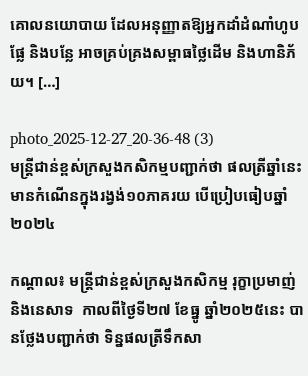គោលនយោបាយ ដែលអនុញ្ញាតឱ្យអ្នកដាំដំណាំហូបផ្លែ និងបន្លែ អាចគ្រប់គ្រងសម្ពាធថ្លៃដើម និងហានិភ័យ។ […]

photo_2025-12-27_20-36-48 (3)
មន្រ្តីជាន់ខ្ពស់ក្រសួងកសិកម្មបញ្ជាក់ថា ផលត្រីឆ្នាំនេះមានកំណើនក្នុងរង្វង់១០ភាគរយ បើប្រៀបធៀបឆ្នាំ២០២៤

កណ្តាល៖ មន្រ្តីជាន់ខ្ពស់ក្រសួងកសិកម្ម រុក្ខាប្រមាញ់ និងនេសាទ  កាលពីថ្ងៃទី២៧ ខែធ្នូ ឆ្នាំ២០២៥នេះ បានថ្លែងបញ្ជាក់ថា ទិន្នផលត្រីទឹកសា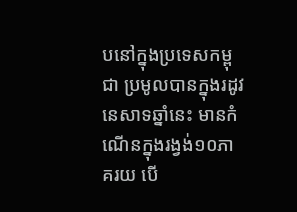បនៅក្នុងប្រទេសកម្ពុជា ប្រមូលបានក្នុងរដូវនេសាទឆ្នាំនេះ មានកំណើនក្នុងរង្វង់១០ភាគរយ បើ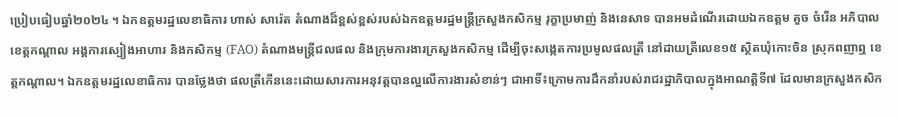ប្រៀបធៀបឆ្នាំ២០២៤ ។ ឯកឧត្តមរដ្ឋលេខាធិការ ហាស់ សារ៉េត តំណាងដ៏ខ្ពស់ខ្ពស់របស់ឯកឧត្តមរដ្ឋមន្ត្រីក្រសួងកសិកម្ម រុក្ខាប្រមាញ់ និងនេសាទ បានអមដំណើរដោយឯកឧត្តម គួច ចំរើន អភិបាលខេត្តកណ្តាល អង្គការស្បៀងអាហារ និងកសិកម្ម (FAO) តំណាងមន្ត្រីជលផល និងក្រុមការងារក្រសួងកសិកម្ម ដើម្បីចុះសង្កេតការប្រមូលផលត្រី នៅដាយត្រីលេខ១៥ ស្ថិតឃុំកោះចិន ស្រុកពញាឮ ខេត្តកណ្តាល។ ឯកឧត្តមរដ្ឋលេខាធិការ បានថ្លែងថា ផលត្រីកើននេះដោយសារការអនុវត្តបានល្អលើការងារសំខាន់ៗ ជាអាទិ៍៖ក្រោមការដឹកនាំរបស់រាជរដ្ឋាភិបាលក្នុងអាណត្តិទី៧ ដែលមានក្រសួងកសិក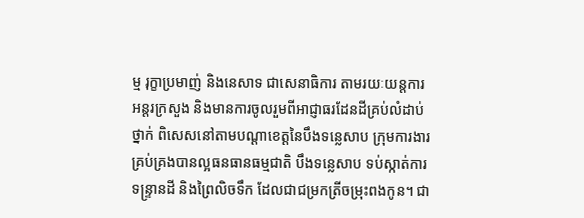ម្ម រុក្ខាប្រមាញ់ និងនេសាទ ជាសេនាធិការ តាមរយៈយន្តការអន្តរក្រសួង និងមានការចូលរួមពីអាជ្ញាធរដែនដីគ្រប់លំដាប់ថ្នាក់ ពិសេសនៅតាមបណ្តាខេត្តនៃបឹងទន្លេសាប ក្រុមការងារគ្រប់គ្រងបានល្អធនធានធម្មជាតិ បឹងទន្លេសាប ទប់ស្កាត់ការទន្ទ្រានដី និងព្រៃលិចទឹក ដែលជាជម្រកត្រីចម្រុះពងកូន។ ជា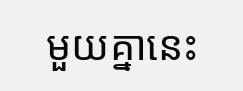មួយគ្នានេះ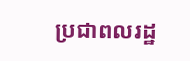ប្រជាពលរដ្ឋ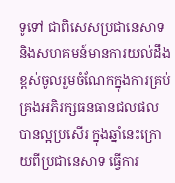ទូទៅ ជាពិសេសប្រជានេសាទ និងសហគមន៍មានការយល់ដឹងខ្ពស់ចូលរួមចំណែកក្នុងការគ្រប់គ្រងអភិរក្សធនធានជលផលបានល្អប្រសើរ ក្នុងឆ្នាំនេះក្រោយពីប្រជានេសាទ ធ្វើការ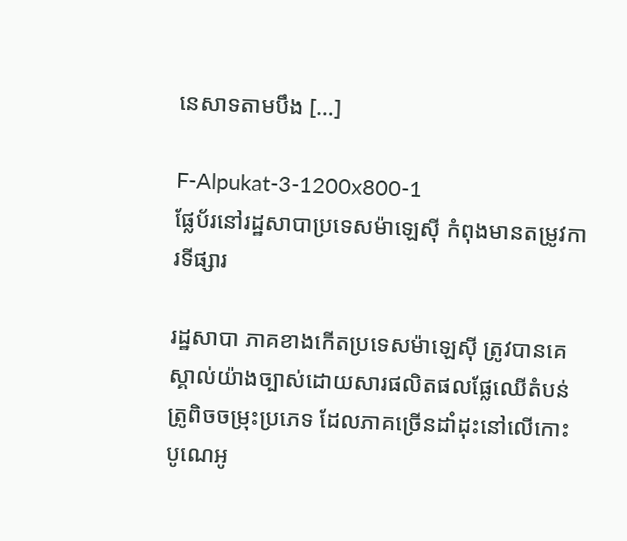នេសាទតាមបឹង […]

F-Alpukat-3-1200x800-1
ផ្លែប័រនៅរដ្ឋសាបាប្រទេសម៉ាឡេស៊ី កំពុងមានតម្រូវការទីផ្សារ

រដ្ឋសាបា ភាគខាងកើតប្រទេសម៉ាឡេស៊ី ត្រូវបានគេស្គាល់យ៉ាងច្បាស់ដោយសារផលិតផលផ្លែឈើតំបន់ត្រូពិចចម្រុះប្រភេទ ដែលភាគច្រើនដាំដុះនៅលើកោះ បូណេអូ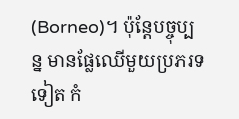(Borneo)។ ប៉ុន្តែបច្ចុប្បន្ន មានផ្លែឈើមួយប្រភរទទៀត កំ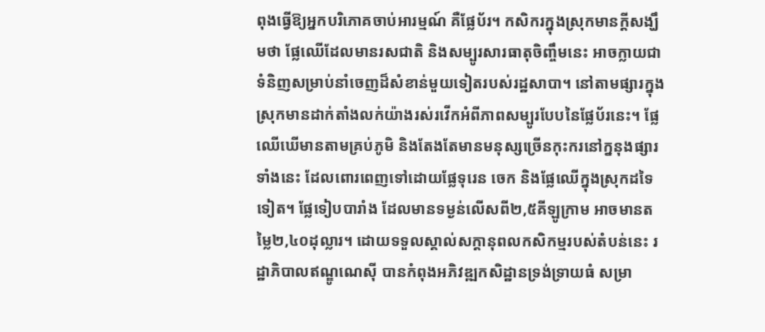ពុងធ្វើឱ្យអ្នកបរិភោគចាប់អារម្មណ៍ គឺផ្លែប័រ។ កសិករក្នុងស្រុកមានក្តីសង្ឃឹមថា ផ្លែឈើដែលមានរសជាតិ និងសម្បូរសារធាតុចិញ្ចឹមនេះ អាចក្លាយជាទំនិញសម្រាប់នាំចេញដ៏សំខាន់មួយទៀតរបស់រដ្ឋសាបា។ នៅតាមផ្សារក្នុងស្រុកមានដាក់តាំងលក់យ៉ាងរស់រវើកអំពីភាពសម្បូរបែបនៃផ្លែប័រនេះ។ ផ្លែឈើឃើមានតាមគ្រប់ភូមិ និងតែងតែមានមនុស្សច្រើនកុះករនៅក្ននុងផ្សារទាំងនេះ ដែលពោរពេញទៅដោយផ្លែទុរេន ចេក និងផ្លែឈើក្នុងស្រុកដទៃទៀត។ ផ្លែទៀបបារាំង ដែលមានទម្ងន់លើសពី២,៥គីឡូក្រាម អាចមានតម្លៃ២,៤០ដុល្លារ។ ដោយទទួលស្គាល់សក្តានុពលកសិកម្មរបស់តំបន់នេះ រដ្ឋាភិបាលឥណ្ឌូណេស៊ី បានកំពុងអភិវឌ្ឍកសិដ្ឋានទ្រង់ទ្រាយធំ សម្រា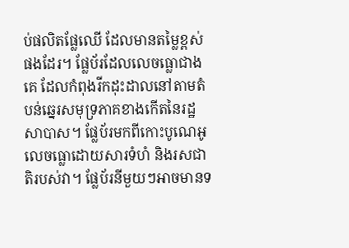ប់ផលិតផ្លែឈើ ដែលមានតម្លៃខ្ពស់ផងដែរ។ ផ្លែប័រដែលលេចធ្លោជាងគេ ដែលកំពុងរីកដុះដាលនៅតាមតំបន់ឆ្នេរសមុទ្រភាគខាងកើតនៃរដ្ឋសាបាស។ ផ្លែប័រមកពីកោះបូណេអូ លេចធ្លោដោយសារទំហំ និងរសជាតិរបស់វា។ ផ្លែប័រនីមួយៗអាចមានទ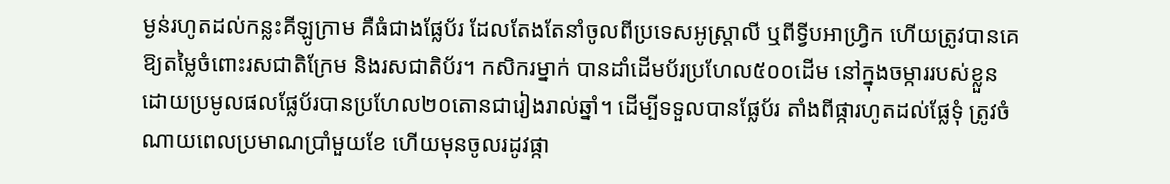ម្ងន់រហូតដល់កន្លះគីឡូក្រាម គឺធំជាងផ្លែប័រ ដែលតែងតែនាំចូលពីប្រទេសអូស្ត្រាលី ឬពីទ្វីបអាហ្វ្រិក ហើយត្រូវបានគេឱ្យតម្លៃចំពោះរសជាតិក្រែម និងរសជាតិប័រ។ កសិករម្នាក់ បានដាំដើមប័រប្រហែល៥០០ដើម នៅក្នុងចម្ការរបស់ខ្លួន ដោយប្រមូលផលផ្លែប័របានប្រហែល២០តោនជារៀងរាល់ឆ្នាំ។ ដើម្បីទទួលបានផ្លែប័រ តាំងពីផ្ការហូតដល់ផ្លែទុំ ត្រូវចំណាយពេលប្រមាណប្រាំមួយខែ ហើយមុនចូលរដូវផ្កា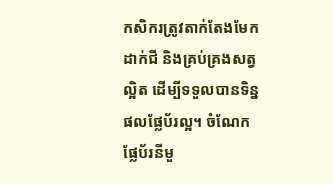កសិករត្រូវតាក់តែងមែក ដាក់ជី និងគ្រប់គ្រងសត្វល្អិត ដើម្បីទទួលបានទិន្នផលផ្លែប័រល្អ។ ចំណែកផ្លែប័រនីមួ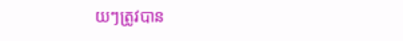យៗត្រូវបាន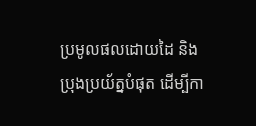ប្រមូលផលដោយដៃ និងប្រុងប្រយ័ត្នបំផុត ដើម្បីកា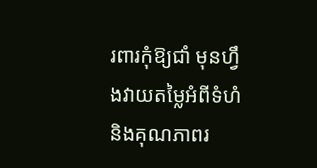រពារកុំឱ្យជាំ មុនហ្វឹងវាយតម្លៃអំពីទំហំ និងគុណភាពរ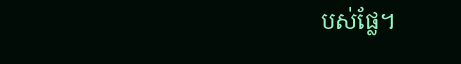បស់ផ្លែ។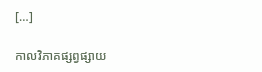[…]

កាលវិភាគផ្សព្វផ្សាយ